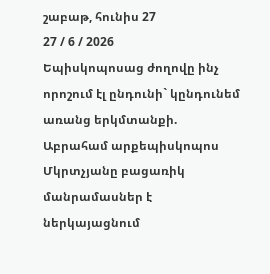շաբաթ, հունիս 27
27 / 6 / 2026
Եպիսկոպոսաց ժողովը ինչ որոշում էլ ընդունի` կընդունեմ առանց երկմտանքի. Աբրահամ արքեպիսկոպոս Մկրտչյանը բացառիկ մանրամասներ է ներկայացնում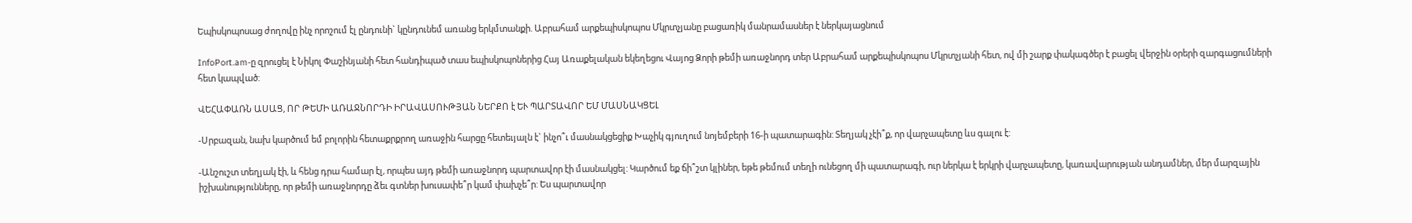Եպիսկոպոսաց ժողովը ինչ որոշում էլ ընդունի` կընդունեմ առանց երկմտանքի. Աբրահամ արքեպիսկոպոս Մկրտչյանը բացառիկ մանրամասներ է ներկայացնում

InfoPort.am-ը զրուցել է Նիկոլ Փաշինյանի հետ հանդիպած տաս եպիսկոպոներից Հայ Առաքելական եկեղեցու Վայոց Ձորի թեմի առաջնորդ տեր Աբրահամ արքեպիսկոպոս Մկրտչյանի հետ, ով մի շարք փակագծեր է բացել վերջին օրերի զարգացումների հետ կապված:

ՎԵՀԱՓԱՌՆ ԱՍԱՑ, ՈՐ ԹԵՄԻ ԱՌԱՋՆՈՐԴԻ ԻՐԱՎԱՍՈՒԹՅԱՆ ՆԵՐՔՈ է ԵՒ ՊԱՐՏԱՎՈՐ ԵՄ ՄԱՍՆԱԿՑԵԼ

-Սրբազան, նախ կարծում եմ բոլորին հետաքրքրող առաջին հարցը հետեւյալն է` ինչո՞ւ մասնակցեցիք Խաչիկ գյուղում նոյեմբերի 16-ի պատարագին: Տեղյակ չէի՞ք, որ վարչապետը ևս գալու է:

-Անշուշտ տեղյակ էի, և հենց դրա համար էլ, որպես այդ թեմի առաջնորդ պարտավոր էի մասնակցել: Կարծում եք ճի՞շտ կլիներ, եթե թեմում տեղի ունեցող մի պատարագի, ուր ներկա է երկրի վարչապետը, կառավարության անդամներ, մեր մարզային իշխանությունները, որ թեմի առաջնորդը ձեւ գտներ խուսափե՞ր կամ փախչե՞ր: Ես պարտավոր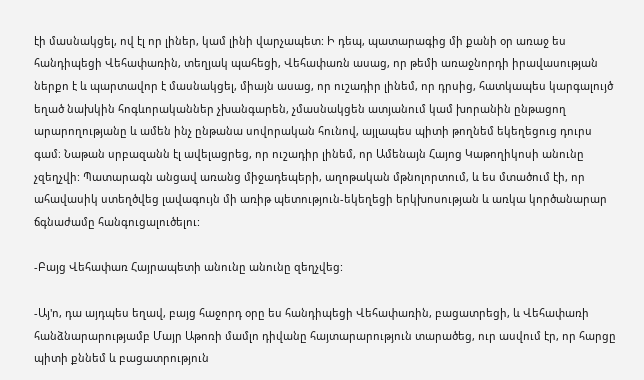էի մասնակցել, ով էլ որ լիներ, կամ լինի վարչապետ: Ի դեպ, պատարագից մի քանի օր առաջ ես հանդիպեցի Վեհափառին, տեղյակ պահեցի, Վեհափառն ասաց, որ թեմի առաջնորդի իրավասության ներքո է և պարտավոր է մասնակցել, միայն ասաց, որ ուշադիր լինեմ, որ դրսից, հատկապես կարգալույծ եղած նախկին հոգևորականներ չխանգարեն, չմասնակցեն ատյանում կամ խորանին ընթացող արարողությանը և ամեն ինչ ընթանա սովորական հունով, այլապես պիտի թողնեմ եկեղեցուց դուրս գամ։ Նաթան սրբազանն էլ ավելացրեց, որ ուշադիր լինեմ, որ Ամենայն Հայոց Կաթողիկոսի անունը չզեղչվի: Պատարագն անցավ առանց միջադեպերի, աղոթական մթնոլորտում, և ես մտածում էի, որ ահավասիկ ստեղծվեց լավագույն մի առիթ պետություն-եկեղեցի երկխոսության և առկա կործանարար ճգնաժամը հանգուցալուծելու:

-Բայց Վեհափառ Հայրապետի անունը անունը զեղչվեց:

-Այ'ո, դա այդպես եղավ, բայց հաջորդ օրը ես հանդիպեցի Վեհափառին, բացատրեցի, և Վեհափառի հանձնարարությամբ Մայր Աթոռի մամլո դիվանը հայտարարություն տարածեց, ուր ասվում էր, որ հարցը պիտի քննեմ և բացատրություն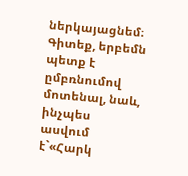ներկայացնեմ։ Գիտեք, երբեմն պետք է ըմբռնումով մոտենալ, նաև, ինչպես ասվում է`«Հարկ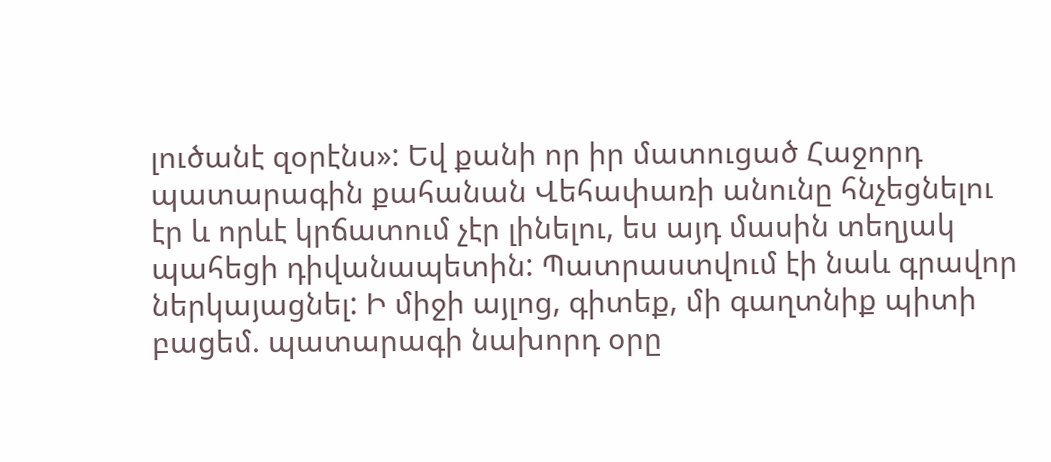լուծանէ զօրէնս»: Եվ քանի որ իր մատուցած Հաջորդ պատարագին քահանան Վեհափառի անունը հնչեցնելու էր և որևէ կրճատում չէր լինելու, ես այդ մասին տեղյակ պահեցի դիվանապետին: Պատրաստվում էի նաև գրավոր ներկայացնել: Ի միջի այլոց, գիտեք, մի գաղտնիք պիտի բացեմ. պատարագի նախորդ օրը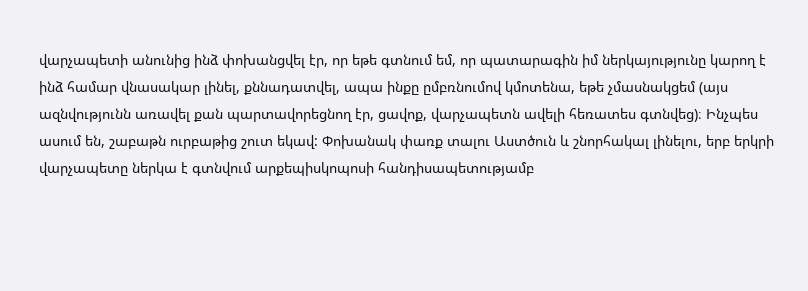վարչապետի անունից ինձ փոխանցվել էր, որ եթե գտնում եմ, որ պատարագին իմ ներկայությունը կարող է ինձ համար վնասակար լինել, քննադատվել, ապա ինքը ըմբռնումով կմոտենա, եթե չմասնակցեմ (այս ազնվությունն առավել քան պարտավորեցնող էր, ցավոք, վարչապետն ավելի հեռատես գտնվեց)։ Ինչպես ասում են, շաբաթն ուրբաթից շուտ եկավ: Փոխանակ փառք տալու Աստծուն և շնորհակալ լինելու, երբ երկրի վարչապետը ներկա է գտնվում արքեպիսկոպոսի հանդիսապետությամբ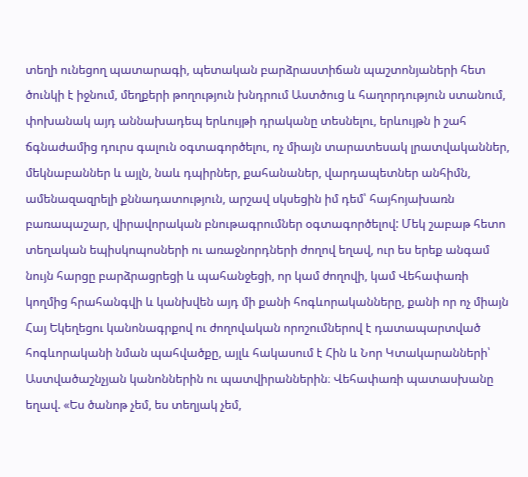տեղի ունեցող պատարագի, պետական բարձրաստիճան պաշտոնյաների հետ ծունկի է իջնում, մեղքերի թողություն խնդրում Աստծուց և հաղորդություն ստանում, փոխանակ այդ աննախադեպ երևույթի դրականը տեսնելու, երևույթն ի շահ ճգնաժամից դուրս գալուն օգտագործելու, ոչ միայն տարատեսակ լրատվականներ, մեկնաբաններ և այլն, նաև դպիրներ, քահանաներ, վարդապետներ անհիմն, ամենազազրելի քննադատություն, արշավ սկսեցին իմ դեմ՝ հայհոյախառն բառապաշար, վիրավորական բնութագրումներ օգտագործելով: Մեկ շաբաթ հետո տեղական եպիսկոպոսների ու առաջնորդների ժողով եղավ, ուր ես երեք անգամ նույն հարցը բարձրացրեցի և պահանջեցի, որ կամ ժողովի, կամ Վեհափառի կողմից հրահանգվի և կանխվեն այդ մի քանի հոգևորականները, քանի որ ոչ միայն Հայ Եկեղեցու կանոնագրքով ու ժողովական որոշումներով է դատապարտված հոգևորականի նման պահվածքը, այլև հակասում է Հին և Նոր Կտակարանների՝ Աստվածաշնչյան կանոններին ու պատվիրաններին։ Վեհափառի պատասխանը եղավ. «Ես ծանոթ չեմ, ես տեղյակ չեմ,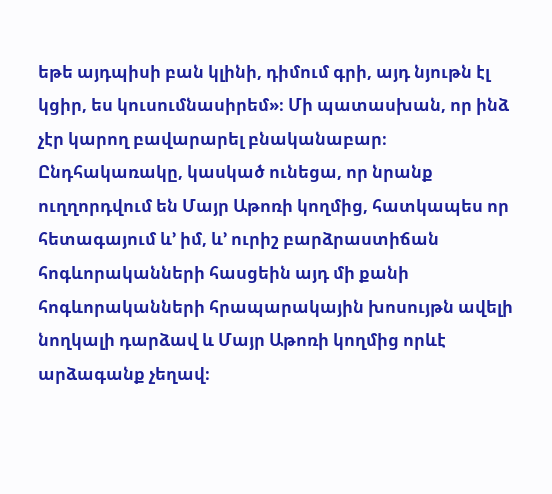եթե այդպիսի բան կլինի, դիմում գրի, այդ նյութն էլ կցիր, ես կուսումնասիրեմ»։ Մի պատասխան, որ ինձ չէր կարող բավարարել բնականաբար։ Ընդհակառակը, կասկած ունեցա, որ նրանք ուղղորդվում են Մայր Աթոռի կողմից, հատկապես որ հետագայում և’ իմ, և’ ուրիշ բարձրաստիճան հոգևորականների հասցեին այդ մի քանի հոգևորականների հրապարակային խոսույթն ավելի նողկալի դարձավ և Մայր Աթոռի կողմից որևէ արձագանք չեղավ։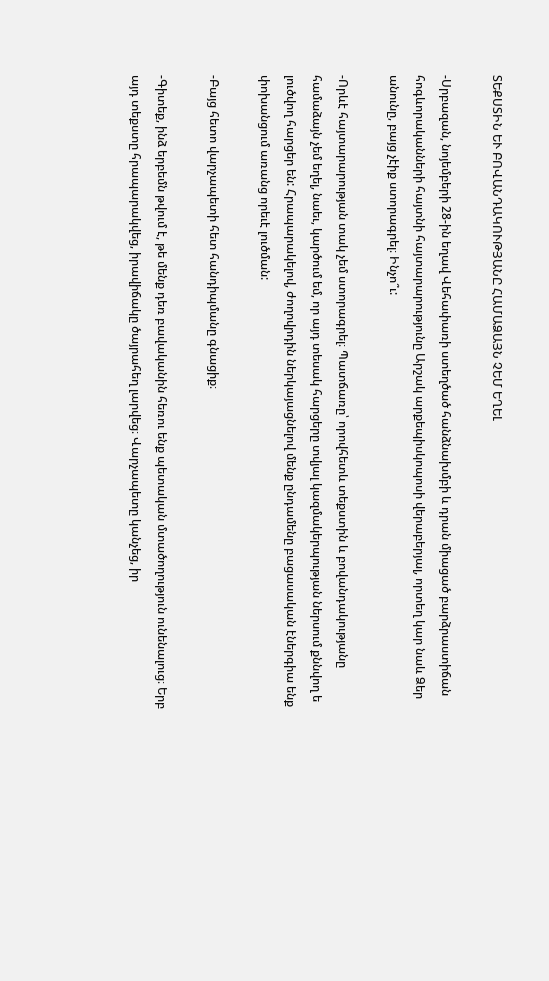ՏԵՔՍՏԻՆ ԵՒ ԲՈՎԱՆԴԱԿՈՒԹՅԱՆԸ ՀԱՄԱՁԱՅՆ ՉԵՄ ԵՂԵԼ

-Սրբազան, նոյեմբերի 28-ին եղավ Վեհափառի ստեղծած հանձնախմբի և դրան միացած բարձրաստիճան հոգևորականների հայտնի հայտարարությունը Արշակ արքեպիսկոպոսի վերաբերյալ, որտեղ կար նաև Ձեր անունը, բայց չէիք ստորագրել։ Ինչո՞ւ:

-Որևէ հայտարարության տակ չեմ ստորագրել։ Պատճառը՝ որովհետև տեքստին և բովանդակությանը համաձայն չեմ եղել, նաեւ, կարծում եմ, որ այդ տեսակ հարցերը տվյալ կազմակերպության ներսում քննվող ե լուծվող հարցեր են: Հրապարակելով, ժողովրդին ներկայացնելով մենք ընդամենը բացասական էներգիա ենք փոխանցում առանց որեւէ լուծման:

-Բայց հետո վարչապետի հետ հանդիպմանը գնացիք։

-Գիտեք, ինձ երբեմն թվում է, թե մենք դեռ բավականին հեռու ենք պետական մտածողություն ունենալուց։ Երբ այդ տեքստը հրապարակվեց, իրավիճակը ծայրահեղ լարվեց։ Վարչապետը կանչեց, իր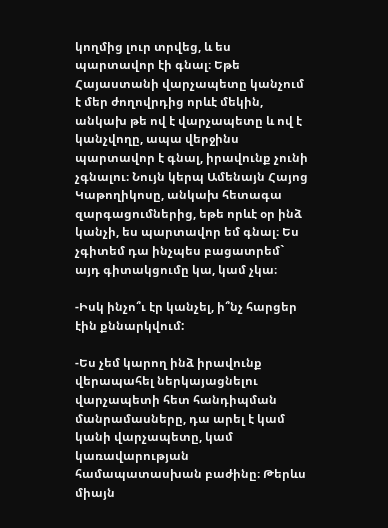կողմից լուր տրվեց, և ես պարտավոր էի գնալ։ Եթե Հայաստանի վարչապետը կանչում է մեր ժողովրդից որևէ մեկին, անկախ թե ով է վարչապետը և ով է կանչվողը, ապա վերջինս պարտավոր է գնալ, իրավունք չունի չգնալու։ Նույն կերպ Ամենայն Հայոց Կաթողիկոսը, անկախ հետագա զարգացումներից, եթե որևէ օր ինձ կանչի, ես պարտավոր եմ գնալ։ Ես չգիտեմ դա ինչպես բացատրեմ` այդ գիտակցումը կա, կամ չկա։

-Իսկ ինչո՞ւ էր կանչել, ի՞նչ հարցեր էին քննարկվում:

-Ես չեմ կարող ինձ իրավունք վերապահել ներկայացնելու վարչապետի հետ հանդիպման մանրամասները, դա արել է կամ կանի վարչապետը, կամ կառավարության համապատասխան բաժինը։ Թերևս միայն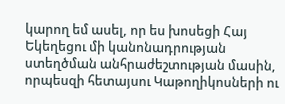կարող եմ ասել, որ ես խոսեցի Հայ Եկեղեցու մի կանոնադրության ստեղծման անհրաժեշտության մասին, որպեսզի հետայսու Կաթողիկոսների ու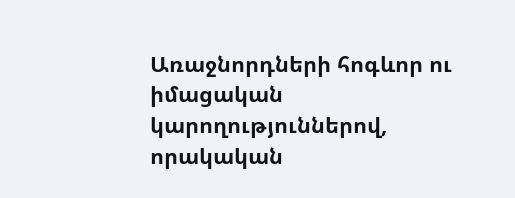Առաջնորդների հոգևոր ու իմացական կարողություններով, որակական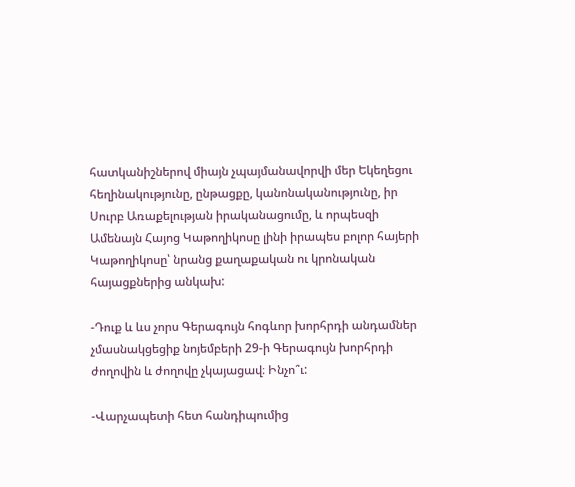հատկանիշներով միայն չպայմանավորվի մեր Եկեղեցու հեղինակությունը, ընթացքը, կանոնականությունը, իր Սուրբ Առաքելության իրականացումը, և որպեսզի Ամենայն Հայոց Կաթողիկոսը լինի իրապես բոլոր հայերի Կաթողիկոսը՝ նրանց քաղաքական ու կրոնական հայացքներից անկախ:

-Դուք և ևս չորս Գերագույն հոգևոր խորհրդի անդամներ չմասնակցեցիք նոյեմբերի 29-ի Գերագույն խորհրդի ժողովին և ժողովը չկայացավ։ Ինչո՞ւ:

-Վարչապետի հետ հանդիպումից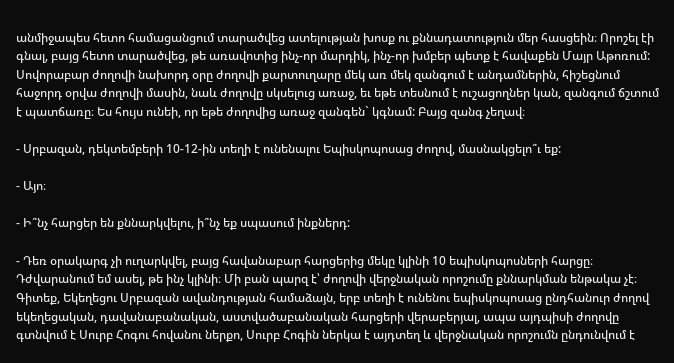անմիջապես հետո համացանցում տարածվեց ատելության խոսք ու քննադատություն մեր հասցեին։ Որոշել էի գնալ, բայց հետո տարածվեց, թե առավոտից ինչ-որ մարդիկ, ինչ-որ խմբեր պետք է հավաքեն Մայր Աթոռում: Սովորաբար ժողովի նախորդ օրը ժողովի քարտուղարը մեկ առ մեկ զանգում է անդամներին, հիշեցնում հաջորդ օրվա ժողովի մասին, նաև ժողովը սկսելուց առաջ, եւ եթե տեսնում է ուշացողներ կան, զանգում ճշտում է պատճառը։ Ես հույս ունեի, որ եթե ժողովից առաջ զանգեն` կգնամ: Բայց զանգ չեղավ։

- Սրբազան, դեկտեմբերի 10-12-ին տեղի է ունենալու Եպիսկոպոսաց ժողով, մասնակցելո՞ւ եք:

- Այո։

- Ի՞նչ հարցեր են քննարկվելու, ի՞նչ եք սպասում ինքներդ:

- Դեռ օրակարգ չի ուղարկվել, բայց հավանաբար հարցերից մեկը կլինի 10 եպիսկոպոսների հարցը։ Դժվարանում եմ ասել, թե ինչ կլինի։ Մի բան պարզ է՝ ժողովի վերջնական որոշումը քննարկման ենթակա չէ։ Գիտեք, Եկեղեցու Սրբազան ավանդության համաձայն, երբ տեղի է ունենու եպիսկոպոսաց ընդհանուր ժողով եկեղեցական, դավանաբանական, աստվածաբանական հարցերի վերաբերյալ, ապա այդպիսի ժողովը գտնվում է Սուրբ Հոգու հովանու ներքո, Սուրբ Հոգին ներկա է այդտեղ և վերջնական որոշումն ընդունվում է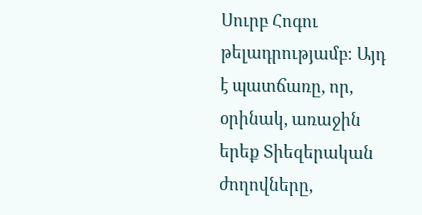Սուրբ Հոգու թելադրությամբ։ Այդ է պատճառը, որ, օրինակ, առաջին երեք Տիեզերական ժողովները,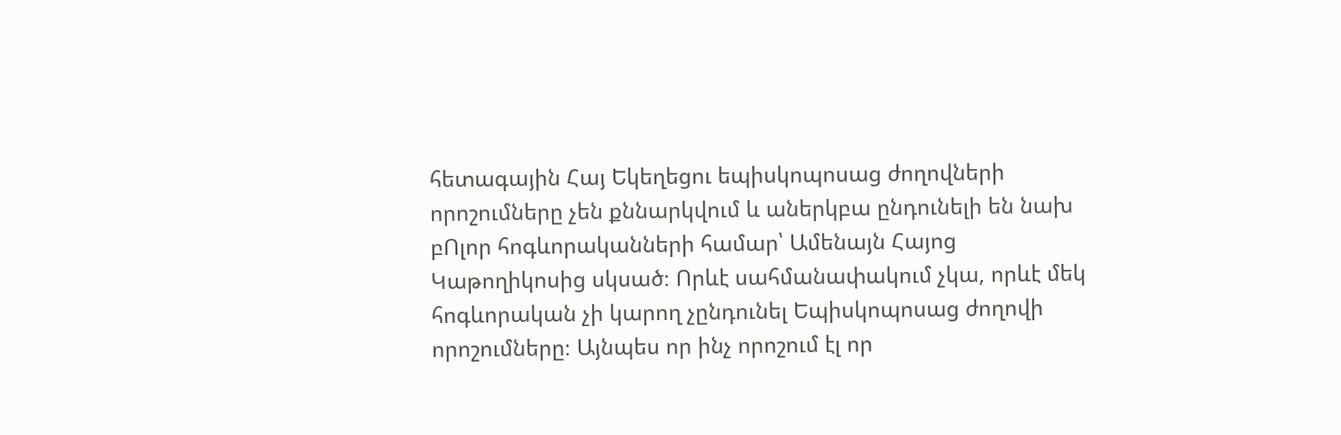հետագային Հայ Եկեղեցու եպիսկոպոսաց ժողովների որոշումները չեն քննարկվում և աներկբա ընդունելի են նախ բՈլոր հոգևորականների համար՝ Ամենայն Հայոց Կաթողիկոսից սկսած։ Որևէ սահմանափակում չկա, որևէ մեկ հոգևորական չի կարող չընդունել Եպիսկոպոսաց ժողովի որոշումները։ Այնպես որ ինչ որոշում էլ որ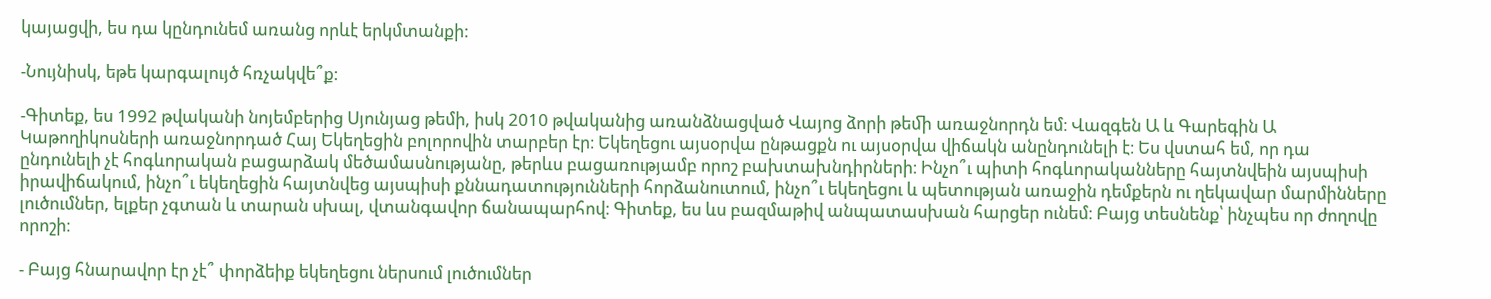կայացվի, ես դա կընդունեմ առանց որևէ երկմտանքի:

-Նույնիսկ, եթե կարգալույծ հռչակվե՞ք:

-Գիտեք, ես 1992 թվականի նոյեմբերից Սյունյաց թեմի, իսկ 2010 թվականից առանձնացված Վայոց ձորի թեﬕ առաջնորդն եմ։ Վազգեն Ա և Գարեգին Ա Կաթողիկոսների առաջնորդած Հայ Եկեղեցին բոլորովին տարբեր էր։ Եկեղեցու այսօրվա ընթացքն ու այսօրվա վիճակն անընդունելի է։ Ես վստահ եմ, որ դա ընդունելի չէ հոգևորական բացարձակ մեծամասնությանը, թերևս բացառությամբ որոշ բախտախնդիրների։ Ինչո՞ւ պիտի հոգևորականները հայտնվեին այսպիսի իրավիճակում, ինչո՞ւ եկեղեցին հայտնվեց այսպիսի քննադատությունների հորձանուտում, ինչո՞ւ եկեղեցու և պետության առաջին դեմքերն ու ղեկավար մարմինները լուծումներ, ելքեր չգտան և տարան սխալ, վտանգավոր ճանապարհով։ Գիտեք, ես ևս բազմաթիվ անպատասխան հարցեր ունեմ։ Բայց տեսնենք՝ ինչպես որ ժողովը որոշի։

- Բայց հնարավոր էր չէ՞ փորձեիք եկեղեցու ներսում լուծումներ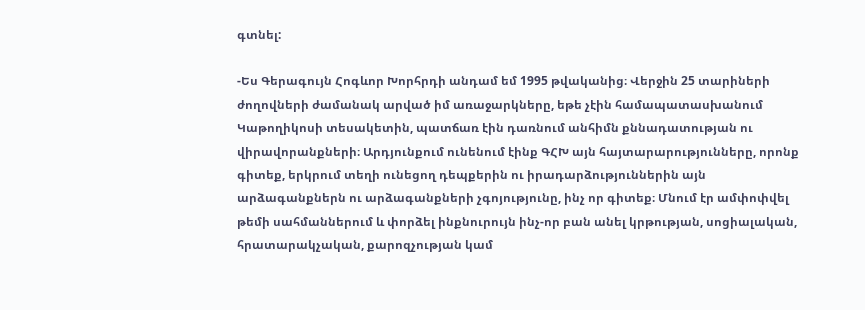գտնել:

-Ես Գերագույն Հոգևոր Խորհրդի անդամ եմ 1995 թվականից։ Վերջին 25 տարիների ժողովների ժամանակ արված իմ առաջարկները, եթե չէին համապատասխանում Կաթողիկոսի տեսակետին, պատճառ էին դառնում անհիմն քննադատության ու վիրավորանքների։ Արդյունքում ունենում էինք ԳՀԽ այն հայտարարությունները, որոնք գիտեք, երկրում տեղի ունեցող դեպքերին ու իրադարձություններին այն արձագանքներն ու արձագանքների չգոյությունը, ինչ որ գիտեք։ Մնում էր ամփոփվել թեմի սահմաններում և փորձել ինքնուրույն ինչ-որ բան անել կրթության, սոցիալական, հրատարակչական, քարոզչության կամ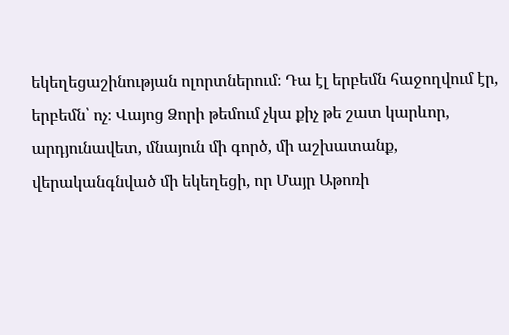եկեղեցաշինության ոլորտներում։ Դա էլ երբեմն հաջողվում էր, երբեմն՝ ոչ։ Վայոց Ձորի թեմում չկա քիչ թե շատ կարևոր, արդյունավետ, մնայուն մի գործ, մի աշխատանք, վերականգնված մի եկեղեցի, որ Մայր Աթոռի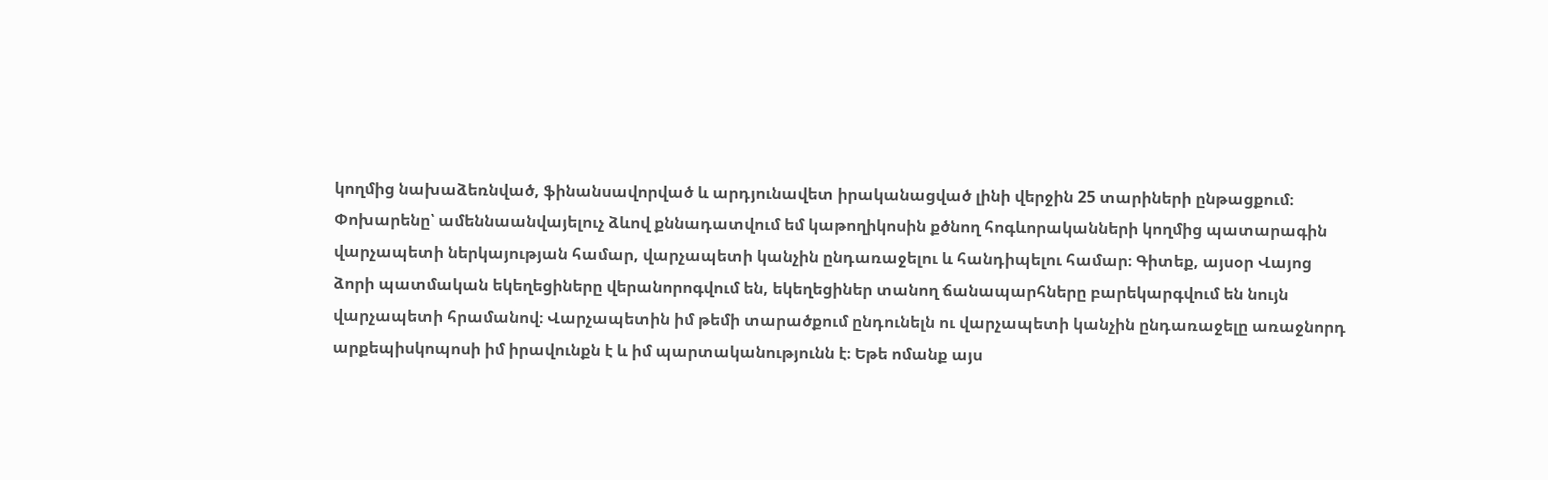կողմից նախաձեռնված, ֆինանսավորված և արդյունավետ իրականացված լինի վերջին 25 տարիների ընթացքում։ Փոխարենը՝ ամեննաանվայելուչ ձևով քննադատվում եմ կաթողիկոսին քծնող հոգևորականների կողմից պատարագին վարչապետի ներկայության համար, վարչապետի կանչին ընդառաջելու և հանդիպելու համար։ Գիտեք, այսօր Վայոց ձորի պատմական եկեղեցիները վերանորոգվում են, եկեղեցիներ տանող ճանապարհները բարեկարգվում են նույն վարչապետի հրամանով։ Վարչապետին իմ թեմի տարածքում ընդունելն ու վարչապետի կանչին ընդառաջելը առաջնորդ արքեպիսկոպոսի իմ իրավունքն է և իմ պարտականությունն է։ Եթե ոմանք այս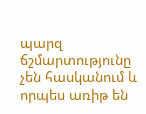պարզ ճշմարտությունը չեն հասկանում և որպես առիթ են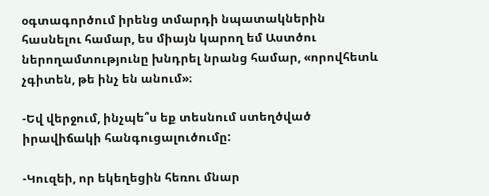օգտագործում իրենց տմարդի նպատակներին հասնելու համար, ես միայն կարող եմ Աստծու ներողամտությունը խնդրել նրանց համար, «որովհետև չգիտեն, թե ինչ են անում»։

-Եվ վերջում, ինչպե՞ս եք տեսնում ստեղծված իրավիճակի հանգուցալուծումը:

-Կուզեի, որ եկեղեցին հեռու մնար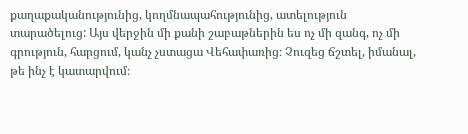քաղաքականությունից, կողմնապահությունից, ատելություն տարածելուց: Այս վերջին մի քանի շաբաթներին ես ոչ մի զանգ, ոչ մի գրություն, հարցում, կանչ չստացա Վեհափառից։ Չուզեց ճշտել, իմանալ, թե ինչ է կատարվում։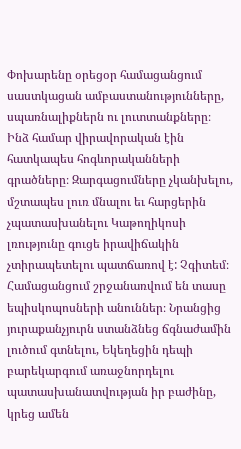Փոխարենը օրեցօր համացանցում սաստկացան ամբաստանությունները, սպառնալիքներն ու լուտտանքները։ Ինձ համար վիրավորական էին հատկապես հոգևորականների գրածները։ Զարգացումները չկանխելու, մշտապես լուռ մնալու եւ հարցերին չպատասխանելու Կաթողիկոսի լռությունը գուցե իրավիճակին չտիրապետելու պատճառով է: Չգիտեմ։ Համացանցում շրջանառվում են տասը եպիսկոպոսների անուններ։ Նրանցից յուրաքանչյուրն ստանձնեց ճգնաժամին լուծում գտնելու, Եկեղեցին դեպի բարեկարգում առաջնորդելու պատասխանատվության իր բաժինը, կրեց ամեն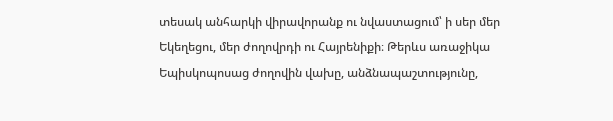տեսակ անհարկի վիրավորանք ու նվաստացում՝ ի սեր մեր Եկեղեցու, մեր ժողովրդի ու Հայրենիքի։ Թերևս առաջիկա Եպիսկոպոսաց ժողովին վախը, անձնապաշտությունը,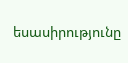եսասիրությունը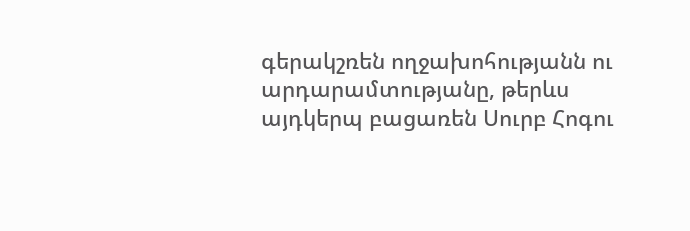գերակշռեն ողջախոհությանն ու արդարամտությանը, թերևս այդկերպ բացառեն Սուրբ Հոգու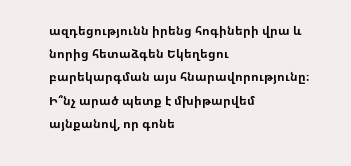ազդեցությունն իրենց հոգիների վրա և նորից հետաձգեն Եկեղեցու բարեկարգման այս հնարավորությունը։ Ի՞նչ արած պետք է մխիթարվեմ այնքանով, որ գոնե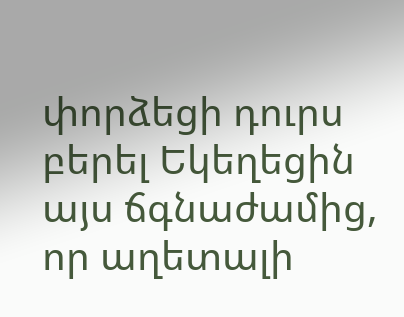փորձեցի դուրս բերել Եկեղեցին այս ճգնաժամից, որ աղետալի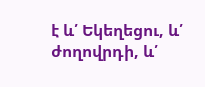է և՛ Եկեղեցու, և՛ ժողովրդի, և՛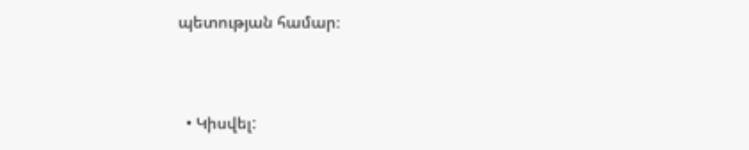պետության համար։



  • Կիսվել: